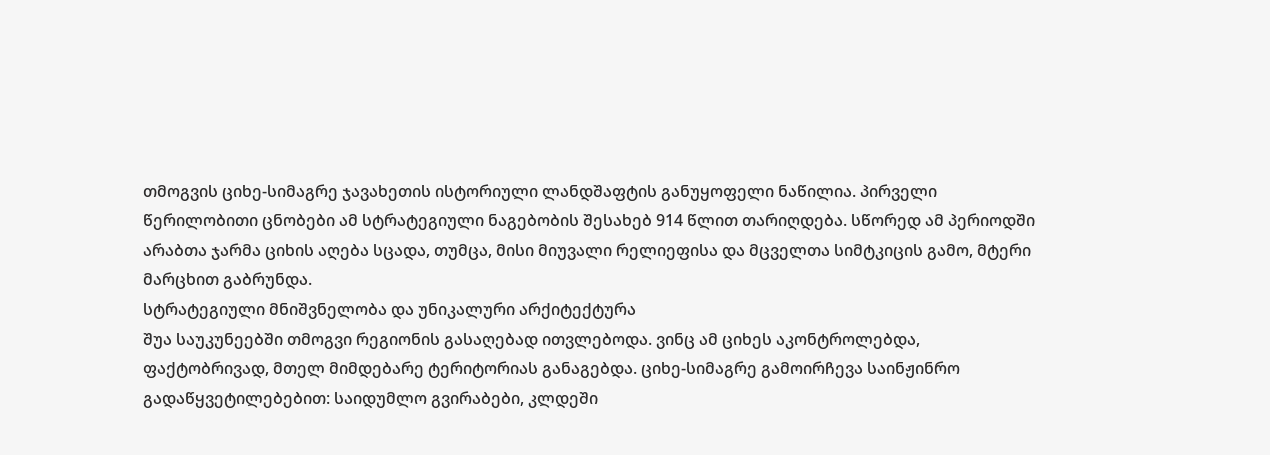თმოგვის ციხე-სიმაგრე ჯავახეთის ისტორიული ლანდშაფტის განუყოფელი ნაწილია. პირველი წერილობითი ცნობები ამ სტრატეგიული ნაგებობის შესახებ 914 წლით თარიღდება. სწორედ ამ პერიოდში არაბთა ჯარმა ციხის აღება სცადა, თუმცა, მისი მიუვალი რელიეფისა და მცველთა სიმტკიცის გამო, მტერი მარცხით გაბრუნდა.
სტრატეგიული მნიშვნელობა და უნიკალური არქიტექტურა
შუა საუკუნეებში თმოგვი რეგიონის გასაღებად ითვლებოდა. ვინც ამ ციხეს აკონტროლებდა, ფაქტობრივად, მთელ მიმდებარე ტერიტორიას განაგებდა. ციხე-სიმაგრე გამოირჩევა საინჟინრო გადაწყვეტილებებით: საიდუმლო გვირაბები, კლდეში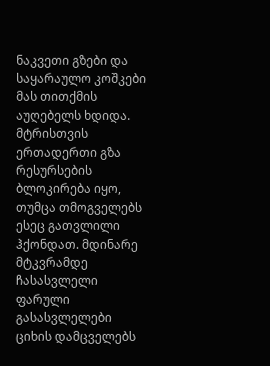ნაკვეთი გზები და საყარაულო კოშკები მას თითქმის აუღებელს ხდიდა.
მტრისთვის ერთადერთი გზა რესურსების ბლოკირება იყო, თუმცა თმოგველებს ესეც გათვლილი ჰქონდათ. მდინარე მტკვრამდე ჩასასვლელი ფარული გასასვლელები ციხის დამცველებს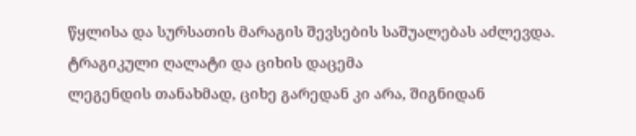წყლისა და სურსათის მარაგის შევსების საშუალებას აძლევდა.
ტრაგიკული ღალატი და ციხის დაცემა
ლეგენდის თანახმად, ციხე გარედან კი არა, შიგნიდან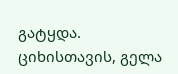გატყდა. ციხისთავის, გელა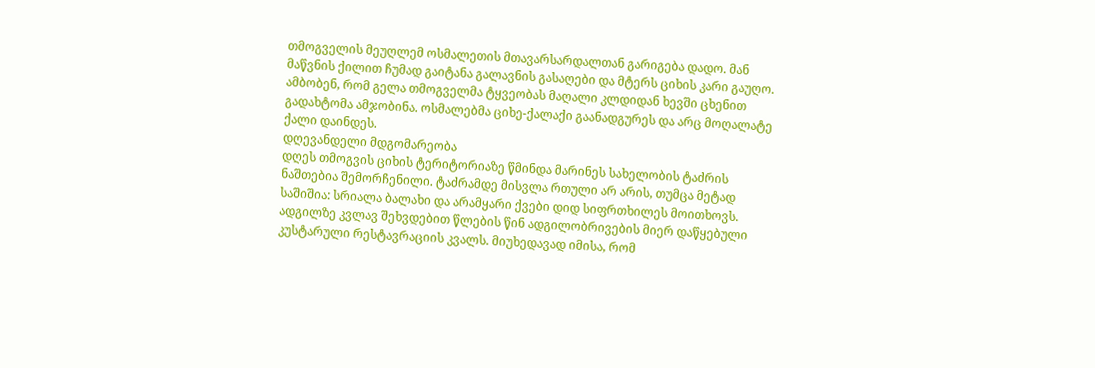თმოგველის მეუღლემ ოსმალეთის მთავარსარდალთან გარიგება დადო. მან მაწვნის ქილით ჩუმად გაიტანა გალავნის გასაღები და მტერს ციხის კარი გაუღო.
ამბობენ, რომ გელა თმოგველმა ტყვეობას მაღალი კლდიდან ხევში ცხენით გადახტომა ამჯობინა. ოსმალებმა ციხე-ქალაქი გაანადგურეს და არც მოღალატე ქალი დაინდეს.
დღევანდელი მდგომარეობა
დღეს თმოგვის ციხის ტერიტორიაზე წმინდა მარინეს სახელობის ტაძრის ნაშთებია შემორჩენილი. ტაძრამდე მისვლა რთული არ არის, თუმცა მეტად საშიშია: სრიალა ბალახი და არამყარი ქვები დიდ სიფრთხილეს მოითხოვს.
ადგილზე კვლავ შეხვდებით წლების წინ ადგილობრივების მიერ დაწყებული კუსტარული რესტავრაციის კვალს. მიუხედავად იმისა, რომ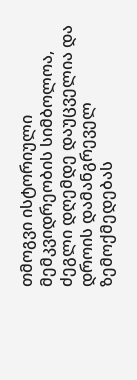თმოგვი ისტორიული მემკვიდრეობის სიმბოლოა, ძეგლი დღემდე დაუცველია და დროის დამანგრეველ ზემოქმედებას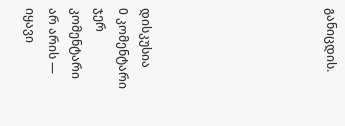განიცდის.







დისკუსია
0 კომენტარი
ჯერ კომენტარი არ არის — იყავი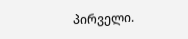პირველი.